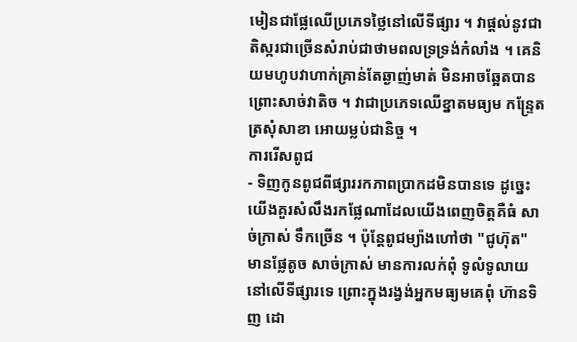មៀនជាផ្លែឈើប្រភេទថ្លៃនៅលើទីផ្សារ ។ វាផ្ដល់នូវជាតិស្ករជាច្រើនសំរាប់ជាថាមពលទ្រទ្រង់កំលាំង ។ គេនិយមហូបវាហាក់គ្រាន់តែឆ្ងាញ់មាត់ មិនអាចឆ្អែតបាន ព្រោះសាច់វាតិច ។ វាជាប្រភេទឈើខ្នាតមធ្យម កន្ទ្រែត ត្រសុំសាខា អោយម្លប់ជានិច្ច ។
ការរើសពូជ
- ទិញកូនពូជពីផ្សាររកភាពប្រាកដមិនបានទេ ដូច្នេះយើងគួរសំលឹងរកផ្លែណាដែលយើងពេញចិត្តគឺធំ សាច់ក្រាស់ ទឹកច្រើន ។ ប៉ុន្តែពូជម្យ៉ាងហៅថា "ជូហ៊ុត" មានផ្លែតូច សាច់ក្រាស់ មានការលក់ពុំ ទូលំទូលាយនៅលើទីផ្សារទេ ព្រោះក្នុងរង្វង់អ្នកមធ្យមគេពុំ ហ៊ានទិញ ដោ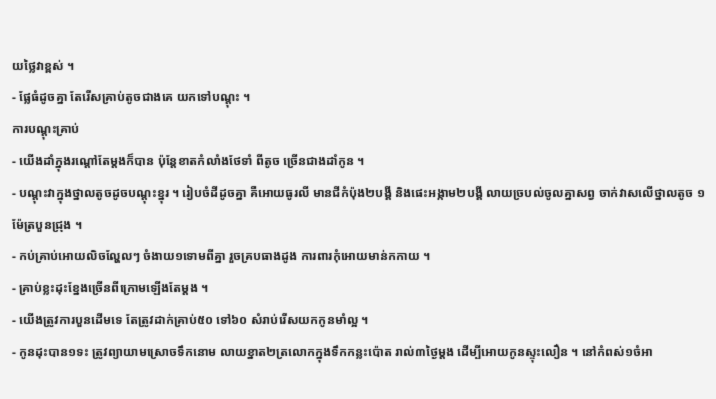យថ្លៃវាខ្ពស់ ។
- ផ្លែធំដូចគ្នា តែរើសគ្រាប់តូចជាងគេ យកទៅបណ្ដុះ ។
ការបណ្ដុះគ្រាប់
- យើងដាំក្នុងរណ្ដៅតែម្ដងក៏បាន ប៉ុន្តែខាតកំលាំងថែទាំ ពីតូច ច្រើនជាងដាំកូន ។
- បណ្ដុះវាក្នុងថ្នាលតូចដូចបណ្ដុះខ្នុរ ។ រៀបចំដីដូចគ្នា គឺអោយធូរលី មានជីកំប៉ុង២បង្គី និងផេះអង្កាម២បង្គី លាយច្របល់ចូលគ្នាសព្វ ចាក់វាសលើថ្នាលតូច ១ម៉ែត្របួនជ្រុង ។
- កប់គ្រាប់អោយលិចល្ហែលៗ ចំងាយ១ទោមពីគ្នា រួចគ្របធាងដូង ការពារកុំអោយមាន់កកាយ ។
- គ្រាប់ខ្លះដុះខ្នែងច្រើនពីក្រោមឡើងតែម្ដង ។
- យើងត្រូវការបួនដើមទេ តែត្រូវដាក់គ្រាប់៥០ ទៅ៦០ សំរាប់រើសយកកូនមាំល្អ ។
- កូនដុះបាន១ទះ ត្រូវព្យាយាមស្រោចទឹកនោម លាយខ្នាត២ត្រលោកក្នុងទឹកកន្លះប៉ោត រាល់៣ថ្ងៃម្ដង ដើម្បីអោយកូនស្ទុះលឿន ។ នៅកំពស់១ចំអា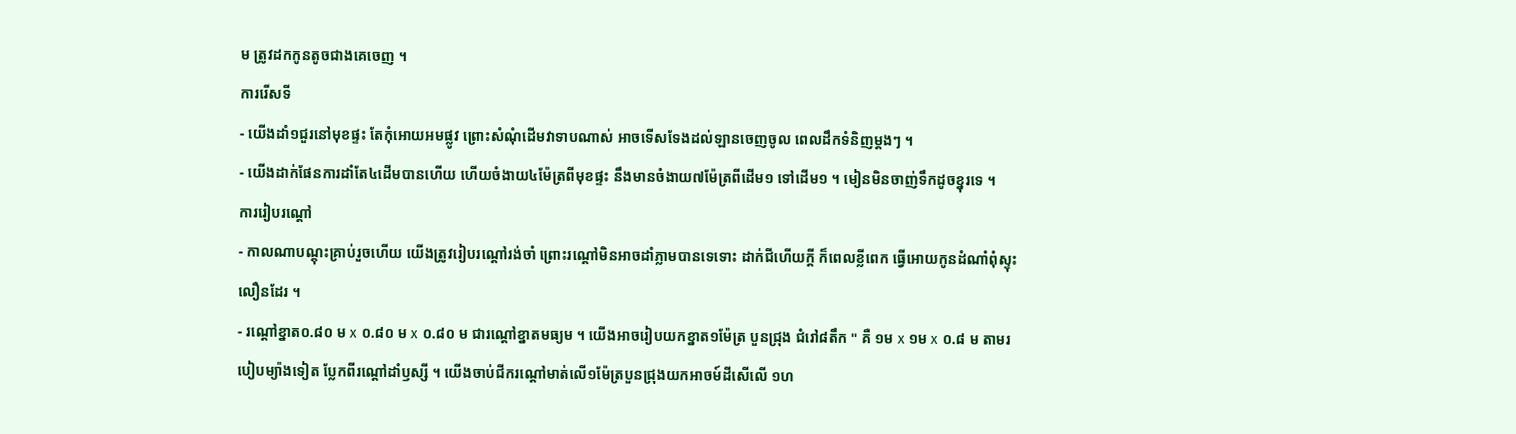ម ត្រូវដកកូនតូចជាងគេចេញ ។
ការរើសទី
- យើងដាំ១ជួរនៅមុខផ្ទះ តែកុំអោយអមផ្លូវ ព្រោះសំណុំដើមវាទាបណាស់ អាចទើសទែងដល់ឡានចេញចូល ពេលដឹកទំនិញម្ដងៗ ។
- យើងដាក់ផែនការដាំតែ៤ដើមបានហើយ ហើយចំងាយ៤ម៉ែត្រពីមុខផ្ទះ នឹងមានចំងាយ៧ម៉ែត្រពីដើម១ ទៅដើម១ ។ មៀនមិនចាញ់ទឹកដូចខ្នុរទេ ។
ការរៀបរណ្ដៅ
- កាលណាបណ្ដុះគ្រាប់រួចហើយ យើងត្រូវរៀបរណ្ដៅរង់ចាំ ព្រោះរណ្ដៅមិនអាចដាំភ្លាមបានទេទោះ ដាក់ជីហើយក្ដី ក៏ពេលខ្លីពេក ធ្វើអោយកូនដំណាំពុំស្ទុះលឿនដែរ ។
- រណ្ដៅខ្នាត០.៨០ ម x ០.៨០ ម x ០.៨០ ម ជារណ្ដៅខ្នាតមធ្យម ។ យើងអាចរៀបយកខ្នាត១ម៉ែត្រ បួនជ្រុង ជំរៅ៨តឹក " គឺ ១ម x ១ម x ០.៨ ម តាមរបៀបម្យ៉ាងទៀត ប្លែកពីរណ្ដៅដាំឫស្សី ។ យើងចាប់ជីករណ្ដៅមាត់លើ១ម៉ែត្របួនជ្រុងយកអាចម៍ដីសើលើ ១ហ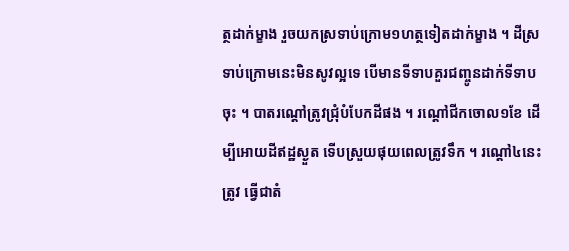ត្ថដាក់ម្ខាង រួចយកស្រទាប់ក្រោម១ហត្ថទៀតដាក់ម្ខាង ។ ដីស្រទាប់ក្រោមនេះមិនសូវល្អទេ បើមានទីទាបគួរជញ្ចូនដាក់ទីទាប ចុះ ។ បាតរណ្ដៅត្រូវជ្រុំបំបែកដីផង ។ រណ្ដៅជីកចោល១ខែ ដើម្បីអោយដីឥដ្ឋស្ងួត ទើបស្រួយផុយពេលត្រូវទឹក ។ រណ្ដៅ៤នេះត្រូវ ធ្វើជាតំ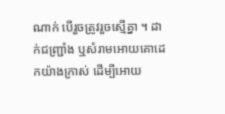ណាក់ បើរួចត្រូវរួចស្មើគ្នា ។ ដាក់ជញ្ជ្រាំង ឬសំរាមអោយគោដេកយ៉ាងក្រាស់ ដើម្បីអោយ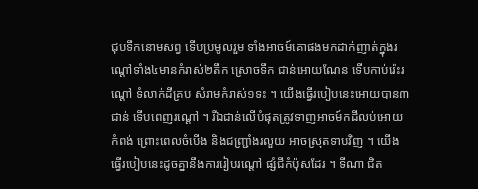ជុបទឹកនោមសព្វ ទើបប្រមូលរួម ទាំងអាចម៍គោផងមកដាក់ញាត់ក្នុងរណ្ដៅទាំង៤មានកំរាស់២តឹក ស្រោចទឹក ជាន់អោយណែន ទើបកាប់រ៉េះរណ្ដៅ ទំលាក់ដីគ្រប សំរាមកំរាស់១ទះ ។ យើងធ្វើរបៀបនេះអោយបាន៣ជាន់ ទើបពេញរណ្ដៅ ។ រីឯជាន់លើបំផុតត្រូវទាញអាចម៍កដីលប់អោយកំពង់ ព្រោះពេលចំបើង និងជញ្ជ្រាំងរលួយ អាចស្រុតទាបវិញ ។ យើងធ្វើរបៀបនេះដូចគ្នានឹងការរៀបរណ្ដៅ ផ្សំជីកំប៉ុសដែរ ។ ទីណា ជិត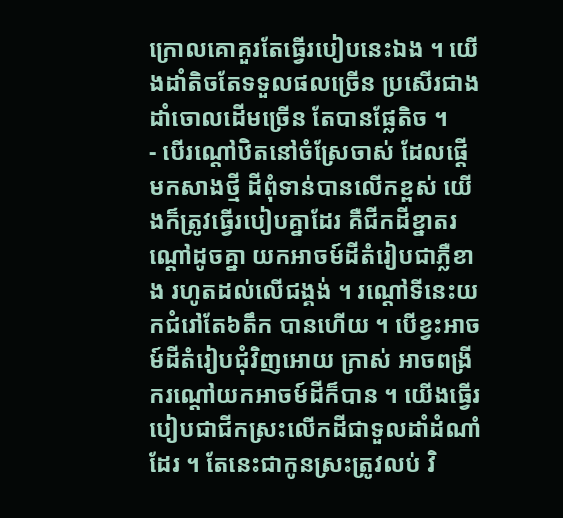ក្រោលគោគួរតែធ្វើរបៀបនេះឯង ។ យើងដាំតិចតែទទួលផលច្រើន ប្រសើរជាងដាំចោលដើមច្រើន តែបានផ្លែតិច ។
- បើរណ្ដៅឋិតនៅចំស្រែចាស់ ដែលផ្ដើមកសាងថ្មី ដីពុំទាន់បានលើកខ្ពស់ យើងក៏ត្រូវធ្វើរបៀបគ្នាដែរ គឺជីកដីខ្នាតរណ្ដៅដូចគ្នា យកអាចម៍ដីតំរៀបជាភ្លឺខាង រហូតដល់លើជង្គង់ ។ រណ្ដៅទីនេះយកជំរៅតែ៦តឹក បានហើយ ។ បើខ្វះអាចម៍ដីតំរៀបជុំវិញអោយ ក្រាស់ អាចពង្រីករណ្ដៅយកអាចម៍ដីក៏បាន ។ យើងធ្វើរបៀបជាជីកស្រះលើកដីជាទួលដាំដំណាំដែរ ។ តែនេះជាកូនស្រះត្រូវលប់ វិ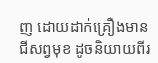ញ ដោយដាក់គ្រឿងមានជីសព្វមុខ ដូចនិយាយពីរ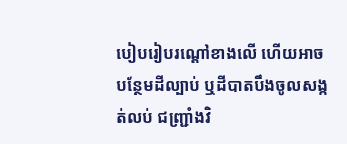បៀបរៀបរណ្ដៅខាងលើ ហើយអាចបន្ថែមដីល្បាប់ ឬដីបាតបឹងចូលសង្កត់លប់ ជញ្ជ្រាំងវិ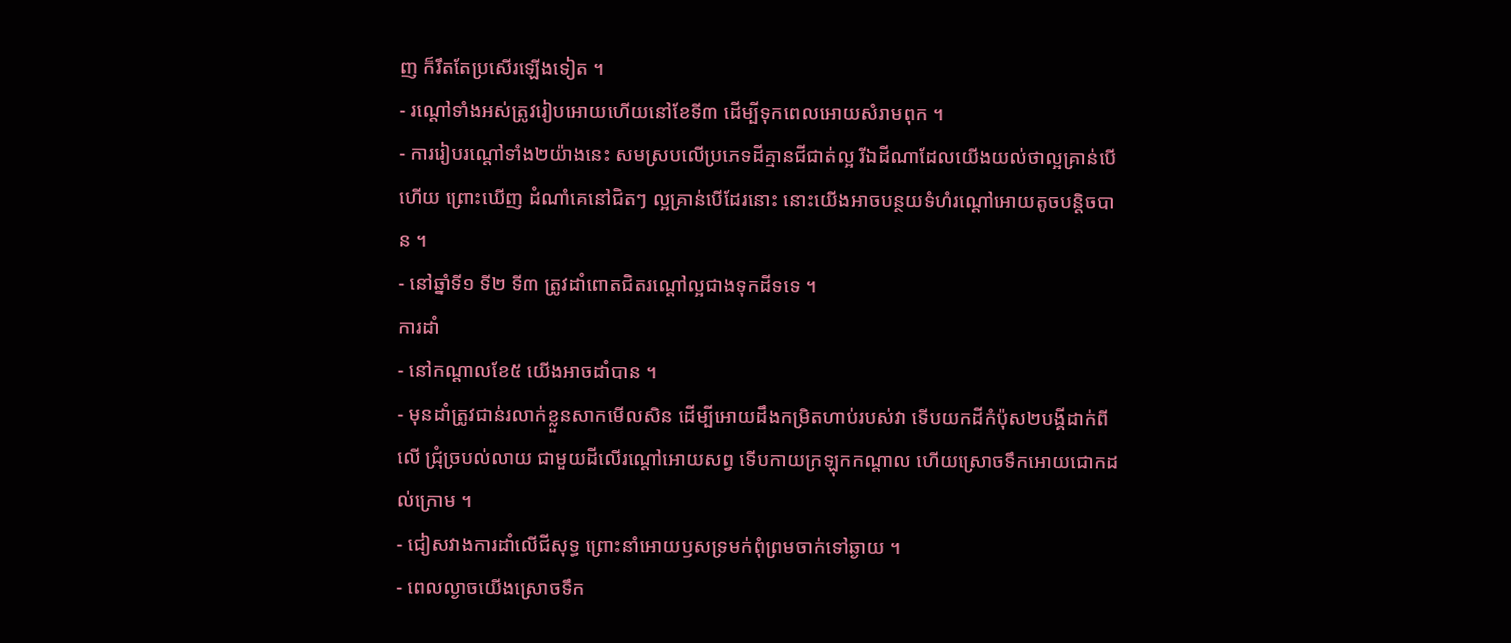ញ ក៏រឹតតែប្រសើរឡើងទៀត ។
- រណ្ដៅទាំងអស់ត្រូវរៀបអោយហើយនៅខែទី៣ ដើម្បីទុកពេលអោយសំរាមពុក ។
- ការរៀបរណ្ដៅទាំង២យ៉ាងនេះ សមស្របលើប្រភេទដីគ្មានជីជាត់ល្អ រីឯដីណាដែលយើងយល់ថាល្អគ្រាន់បើហើយ ព្រោះឃើញ ដំណាំគេនៅជិតៗ ល្អគ្រាន់បើដែរនោះ នោះយើងអាចបន្ថយទំហំរណ្ដៅអោយតូចបន្តិចបាន ។
- នៅឆ្នាំទី១ ទី២ ទី៣ ត្រូវដាំពោតជិតរណ្ដៅល្អជាងទុកដីទទេ ។
ការដាំ
- នៅកណ្ដាលខែ៥ យើងអាចដាំបាន ។
- មុនដាំត្រូវជាន់រលាក់ខ្លួនសាកមើលសិន ដើម្បីអោយដឹងកម្រិតហាប់របស់វា ទើបយកដីកំប៉ុស២បង្គីដាក់ពីលើ ជ្រុំច្របល់លាយ ជាមួយដីលើរណ្ដៅអោយសព្វ ទើបកាយក្រឡុកកណ្ដាល ហើយស្រោចទឹកអោយជោកដល់ក្រោម ។
- ជៀសវាងការដាំលើជីសុទ្ធ ព្រោះនាំអោយឫសទ្រមក់ពុំព្រមចាក់ទៅឆ្ងាយ ។
- ពេលល្ងាចយើងស្រោចទឹក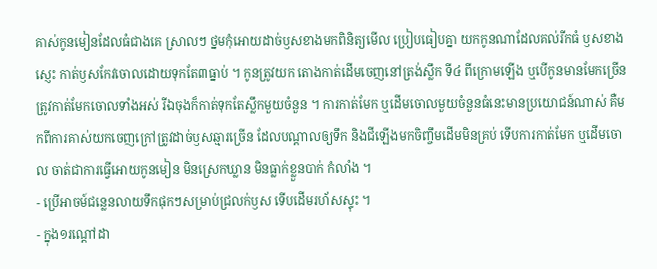គាស់កូនមៀនដែលធំជាងគេ ស្រាលៗ ថ្នមកុំអោយដាច់ឫសខាងមកពិនិត្យមើល ប្រៀបធៀបគ្នា យកកូនណាដែលគល់រីកធំ ឫសខាងស្ញេះ កាត់ឫសកែវចោលដោយទុកតែ៣ធ្នាប់ ។ កូនត្រូវយក តោងកាត់ដើមចេញនៅត្រង់ស្លឹក ទី៤ ពីក្រោមឡើង ឬបើកូនមានមែកច្រើន ត្រូវកាត់មែកចោលទាំងអស់ រីឯចុងក៏កាត់ទុកតែស្លឹកមួយចំនួន ។ ការកាត់មែក ឬដើមចោលមួយចំនួនធំនេះមានប្រយោជន៍ណាស់ គឺមកពីការគាស់យកចេញក្រៅត្រូវដាច់ឫសឆ្មារច្រើន ដែលបណ្ដាលឲ្យទឹក និងជីឡើងមកចិញ្ចឹមដើមមិនគ្រប់ ទើបការកាត់មែក ឬដើមចោល ចាត់ជាការធ្វើអោយកូនមៀន មិនស្រេកឃ្លាន មិនធ្លាក់ខ្លួនបាក់ កំលាំង ។
- ប្រើអាចម៍ជន្លេនលាយទឹកផុកៗសម្រាប់ជ្រលក់ឫស ទើបដើមរហ័សស្ទុះ ។
- ក្នុង១រណ្ដៅដា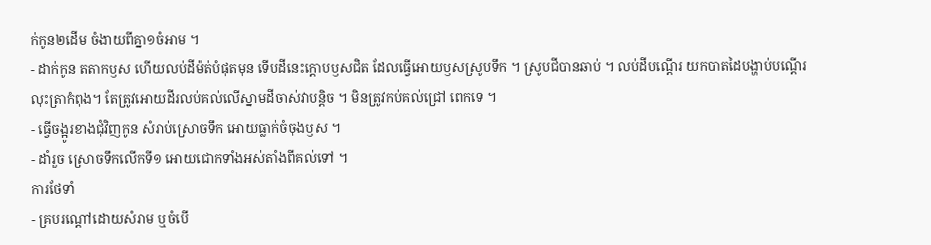ក់កូន២ដើម ចំងាយពីគ្នា១ចំអាម ។
- ដាក់កូន តតាកឫស ហើយលប់ដីម៉ត់បំផុតមុន ទើបដីនេះក្ដោបឫសជិត ដែលធ្វើអោយឫសស្រូបទឹក ។ ស្រូបជីបានឆាប់ ។ លប់ដីបណ្ដើរ យកបាតដៃបង្ហាប់បណ្ដើរលុះត្រាកំពុង។ តែត្រូវអោយដីរលប់គល់លើស្នាមដីចាស់វាបន្តិច ។ មិនត្រូវកប់គល់ជ្រៅ ពេកទេ ។
- ធ្វើចង្អូរខាងជុំវិញកូន សំរាប់ស្រោចទឹក អោយធ្លាក់ចំចុងឫស ។
- ដាំរួច ស្រោចទឹកលើកទី១ អោយជោកទាំងអស់តាំងពីគល់ទៅ ។
ការថែទាំ
- គ្របរណ្ដៅដោយសំរាម ឬចំបើ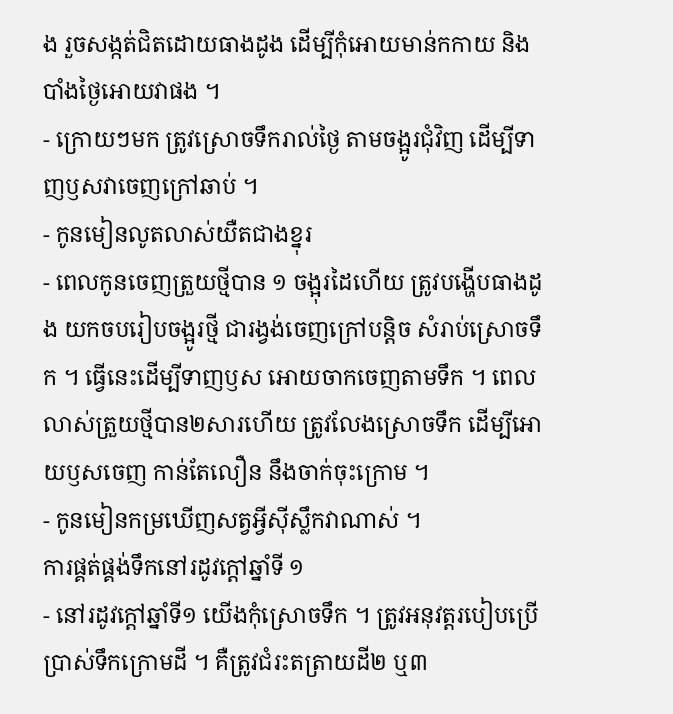ង រួចសង្កត់ជិតដោយធាងដូង ដើម្បីកុំអោយមាន់កកាយ និងបាំងថ្ងៃអោយវាផង ។
- ក្រោយៗមក ត្រូវស្រោចទឹករាល់ថ្ងៃ តាមចង្អូរជុំវិញ ដើម្បីទាញឫសវាចេញក្រៅឆាប់ ។
- កូនមៀនលូតលាស់យឺតជាងខ្នុរ
- ពេលកូនចេញត្រួយថ្មីបាន ១ ចង្អុរដៃហើយ ត្រូវបង្ហើបធាងដូង យកចបរៀបចង្អូរថ្មី ជារង្វង់ចេញក្រៅបន្តិច សំរាប់ស្រោចទឹក ។ ធ្វើនេះដើម្បីទាញឫស អោយចាកចេញតាមទឹក ។ ពេលលាស់ត្រួយថ្មីបាន២សារហើយ ត្រូវលែងស្រោចទឹក ដើម្បីអោយឫសចេញ កាន់តែលឿន នឹងចាក់ចុះក្រោម ។
- កូនមៀនកម្រឃើញសត្វអ្វីស៊ីស្លឹកវាណាស់ ។
ការផ្គត់ផ្គង់ទឹកនៅរដូវក្ដៅឆ្នាំទី ១
- នៅរដូវក្ដៅឆ្នាំទី១ យើងកុំស្រោចទឹក ។ ត្រូវអនុវត្តរបៀបប្រើប្រាស់ទឹកក្រោមដី ។ គឺត្រូវជំរះតត្រាយដី២ ឬ៣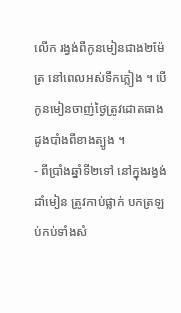លើក រង្វង់ពីកូនមៀនជាង២ម៉ែត្រ នៅពេលអស់ទឹកភ្លៀង ។ បើកូនមៀនចាញ់ថ្ងៃត្រូវដោតធាងដូងបាំងពីខាងត្បូង ។
- ពីប្រាំងឆ្នាំទី២ទៅ នៅក្នុងរង្វង់ដាំមៀន ត្រូវកាប់ផ្លាក់ បកត្រឡប់កប់ទាំងសំ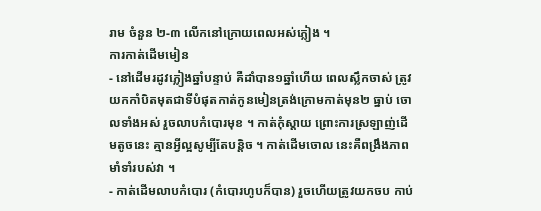រាម ចំនួន ២-៣ លើកនៅក្រោយពេលអស់ភ្លៀង ។
ការកាត់ដើមមៀន
- នៅដើមរដូវភ្លៀងឆ្នាំបន្ទាប់ គឺដាំបាន១ឆ្នាំហើយ ពេលស្លឹកចាស់ ត្រូវយកកាំបិតមុតជាទីបំផុតកាត់កូនមៀនត្រង់ក្រោមកាត់មុន២ ធ្នាប់ ចោលទាំងអស់ រួចលាបកំបោរមុខ ។ កាត់កុំស្ដាយ ព្រោះការស្រឡាញ់ដើមតូចនេះ គ្មានអ្វីល្អសូម្បីតែបន្តិច ។ កាត់ដើមចោល នេះគឺពង្រឹងភាពមាំទាំរបស់វា ។
- កាត់ដើមលាបកំបោរ (កំបោរហូបក៏បាន) រួចហើយត្រូវយកចប កាប់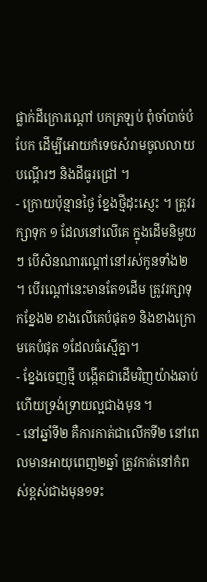ផ្លាក់ដីក្រោរណ្ដៅ បកត្រឡប់ ពុំចាំបាច់បំបែក ដើម្បីអោយកំទេចសំរាមចូលលាយបណ្ដើរៗ និងដីធូរជ្រៅ ។
- ក្រោយប៉ុន្មានថ្ងៃ ខ្នែងថ្មីដុះស្ញេះ ។ ត្រូវរក្សាទុក ១ ដែលនៅលើគេ ក្នុងដើមនិមួយៗ បើសិនណារណ្ដៅនៅរស់កូនទាំង២ ។ បើរណ្ដៅនេះមានតែ១ដើម ត្រូវរក្សាទុកខ្នែង២ ខាងលើគេបំផុត១ និងខាងក្រោមគេបំផុត ១ដែលធំស្មើគ្នា។
- ខ្នែងចេញថ្មី បង្កើតជាដើមវិញយ៉ាងឆាប់ ហើយទ្រង់ទ្រាយល្អជាងមុន ។
- នៅឆ្នាំទី២ គឺការកាត់ជាលើកទី២ នៅពេលមានអាយុពេញ២ឆ្នាំ ត្រូវកាត់នៅកំពស់ខ្ពស់ជាងមុន១ទះ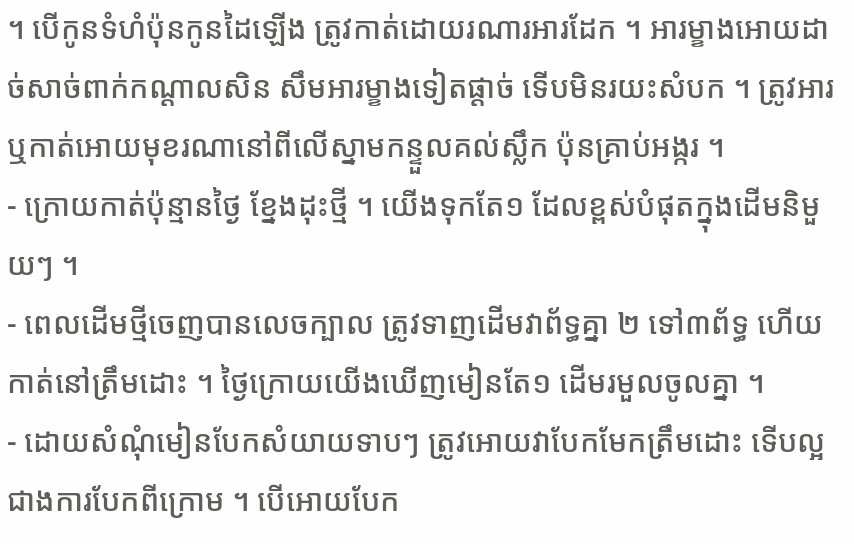។ បើកូនទំហំប៉ុនកូនដៃឡើង ត្រូវកាត់ដោយរណារអារដែក ។ អារម្ខាងអោយដាច់សាច់ពាក់កណ្ដាលសិន សឹមអារម្ខាងទៀតផ្ដាច់ ទើបមិនរយះសំបក ។ ត្រូវអារឬកាត់អោយមុខរណានៅពីលើស្នាមកន្ទួលគល់ស្លឹក ប៉ុនគ្រាប់អង្ករ ។
- ក្រោយកាត់ប៉ុន្មានថ្ងៃ ខ្នែងដុះថ្មី ។ យើងទុកតែ១ ដែលខ្ពស់បំផុតក្នុងដើមនិមួយៗ ។
- ពេលដើមថ្មីចេញបានលេចក្បាល ត្រូវទាញដើមវាព័ទ្ធគ្នា ២ ទៅ៣ព័ទ្ធ ហើយកាត់នៅត្រឹមដោះ ។ ថ្ងៃក្រោយយើងឃើញមៀនតែ១ ដើមរមួលចូលគ្នា ។
- ដោយសំណុំមៀនបែកសំយាយទាបៗ ត្រូវអោយវាបែកមែកត្រឹមដោះ ទើបល្អជាងការបែកពីក្រោម ។ បើអោយបែក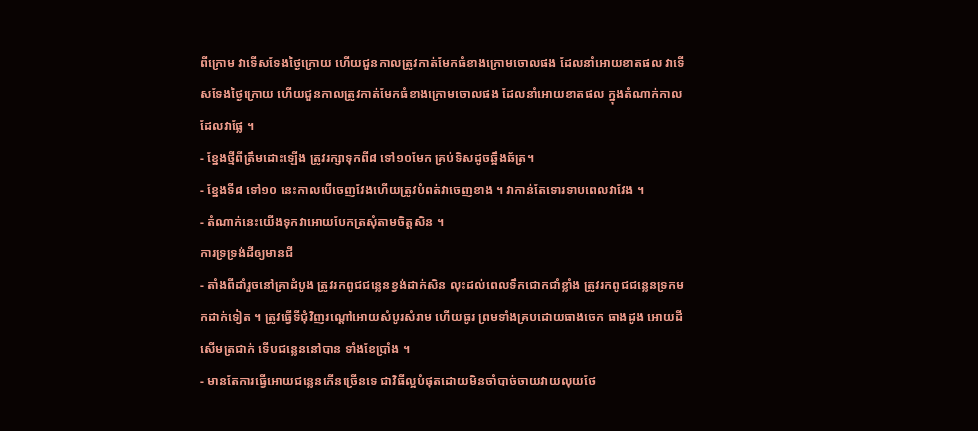ពីក្រោម វាទើសទែងថ្ងៃក្រោយ ហើយជួនកាលត្រូវកាត់មែកធំខាងក្រោមចោលផង ដែលនាំអោយខាតផល វាទើសទែងថ្ងៃក្រោយ ហើយជួនកាលត្រូវកាត់មែកធំខាងក្រោមចោលផង ដែលនាំអោយខាតផល ក្នុងតំណាក់កាលដែលវាផ្លែ ។
- ខ្នែងថ្មីពីត្រឹមដោះឡើង ត្រូវរក្សាទុកពី៨ ទៅ១០មែក គ្រប់ទិសដូចឆ្អឹងឆ័ត្រ។
- ខ្នែងទី៨ ទៅ១០ នេះកាលបើចេញវែងហើយត្រូវបំពត់វាចេញខាង ។ វាកាន់តែទោរទាបពេលវាវែង ។
- តំណាក់នេះយើងទុកវាអោយបែកត្រសុំតាមចិត្តសិន ។
ការទ្រទ្រង់ដីឲ្យមានជី
- តាំងពីដាំរួចនៅគ្រាដំបូង ត្រូវរកពូជជន្លេនខ្វង់ដាក់សិន លុះដល់ពេលទឹកជោកជាំខ្លាំង ត្រូវរកពូជជន្លេនទ្រកមកដាក់ទៀត ។ ត្រូវធ្វើទីជុំវិញរណ្ដៅអោយសំបូរសំរាម ហើយធូរ ព្រមទាំងគ្របដោយធាងចេក ធាងដូង អោយដីសើមត្រជាក់ ទើបជន្លេននៅបាន ទាំងខែប្រាំង ។
- មានតែការធ្វើអោយជន្លេនកើនច្រើនទេ ជាវិធីល្អបំផុតដោយមិនចាំបាច់ចាយវាយលុយថែ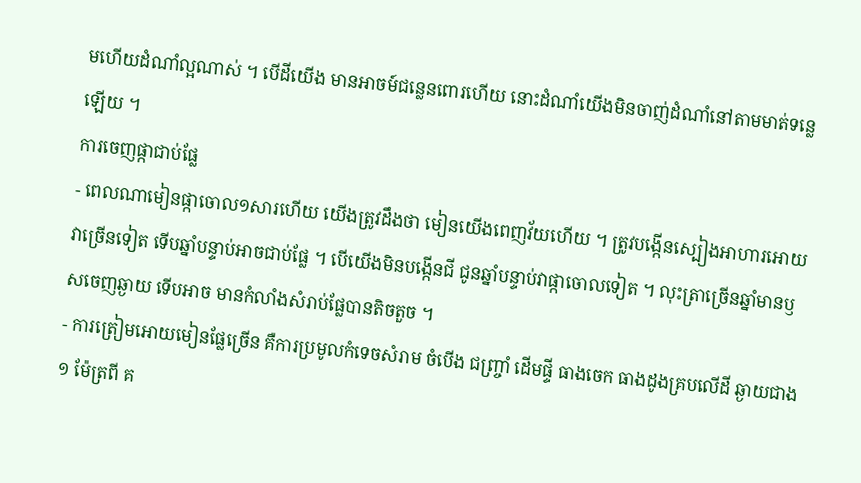មហើយដំណាំល្អណាស់ ។ បើដីយើង មានអាចម៍ជន្លេនពោរហើយ នោះដំណាំយើងមិនចាញ់ដំណាំនៅតាមមាត់ទន្លេឡើយ ។
ការចេញផ្កាជាប់ផ្លែ
- ពេលណាមៀនផ្កាចោល១សារហើយ យើងត្រូវដឹងថា មៀនយើងពេញវ័យហើយ ។ ត្រូវបង្កើនស្បៀងអាហារអោយវាច្រើនទៀត ទើបឆ្នាំបន្ទាប់អាចជាប់ផ្លែ ។ បើយើងមិនបង្កើនជី ជូនឆ្នាំបន្ទាប់វាផ្កាចោលទៀត ។ លុះត្រាច្រើនឆ្នាំមានឫសចេញឆ្ងាយ ទើបអាច មានកំលាំងសំរាប់ផ្លែបានតិចតួច ។
- ការត្រៀមអោយមៀនផ្លែច្រើន គឺការប្រមូលកំទេចសំរាម ចំបើង ជញ្ច្រាំ ដើមផ្ទី ធាងចេក ធាងដូងគ្របលើដី ឆ្ងាយជាង១ ម៉ែត្រពី គ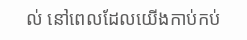ល់ នៅពេលដែលយើងកាប់កប់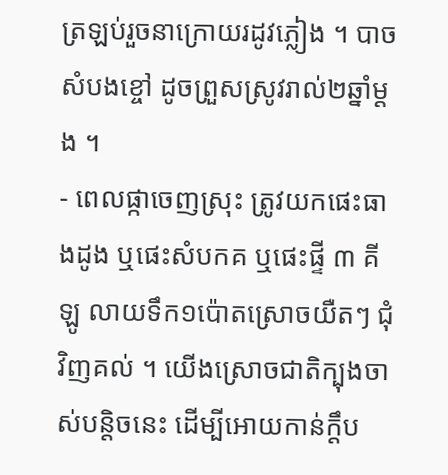ត្រឡប់រួចនាក្រោយរដូវភ្លៀង ។ បាចសំបងខ្ចៅ ដូចព្រួសស្រូវរាល់២ឆ្នាំម្ដង ។
- ពេលផ្កាចេញស្រុះ ត្រូវយកផេះធាងដូង ឬផេះសំបកគ ឬផេះផ្ទី ៣ គីឡូ លាយទឹក១ប៉ោតស្រោចយឺតៗ ជុំវិញគល់ ។ យើងស្រោចជាតិក្បុងចាស់បន្តិចនេះ ដើម្បីអោយកាន់ក្ដឹប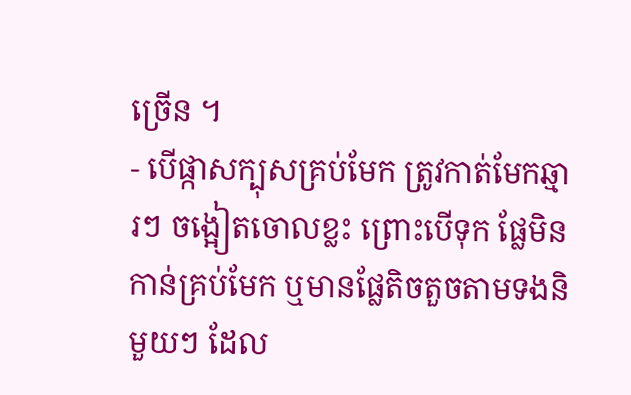ច្រើន ។
- បើផ្កាសក្បុសគ្រប់មែក ត្រូវកាត់មែកឆ្មារៗ ចង្អៀតចោលខ្លះ ព្រោះបើទុក ផ្លែមិនកាន់គ្រប់មែក ឬមានផ្លែតិចតួចតាមទងនិមួយៗ ដែល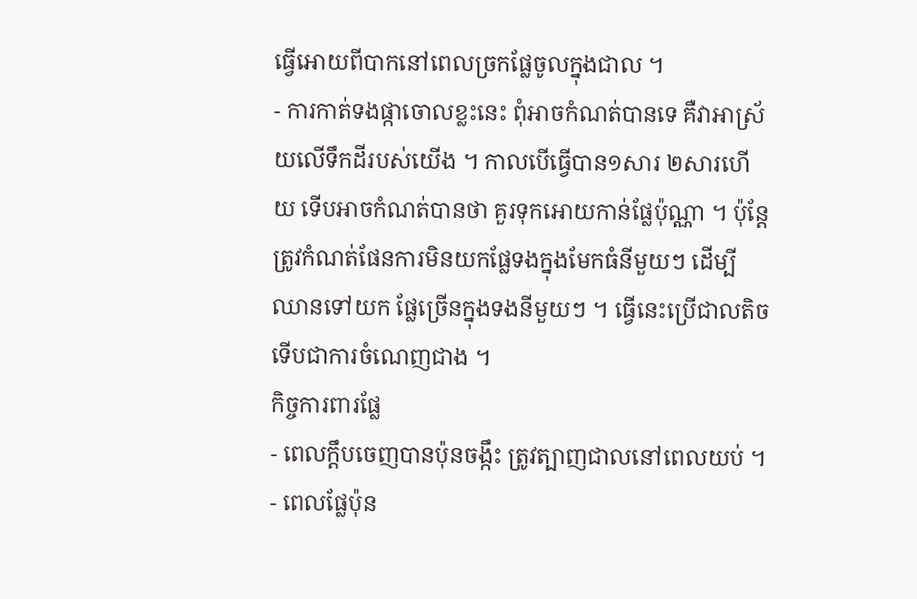ធ្វើអោយពីបាកនៅពេលច្រកផ្លែចូលក្នុងជាល ។
- ការកាត់ទងផ្កាចោលខ្លះនេះ ពុំអាចកំណត់បានទេ គឺវាអាស្រ័យលើទឹកដីរបស់យើង ។ កាលបើធ្វើបាន១សារ ២សារហើយ ទើបអាចកំណត់បានថា គួរទុកអោយកាន់ផ្លែប៉ុណ្ណា ។ ប៉ុន្តែត្រូវកំណត់ផែនការមិនយកផ្លែទងក្នុងមែកធំនីមួយៗ ដើម្បីឈានទៅយក ផ្លែច្រើនក្នុងទងនីមួយៗ ។ ធ្វើនេះប្រើជាលតិច ទើបជាការចំណេញជាង ។
កិច្ចការពារផ្លែ
- ពេលក្ដឹបចេញបានប៉ុនចង្កឹះ ត្រូវត្បាញជាលនៅពេលយប់ ។
- ពេលផ្លែប៉ុន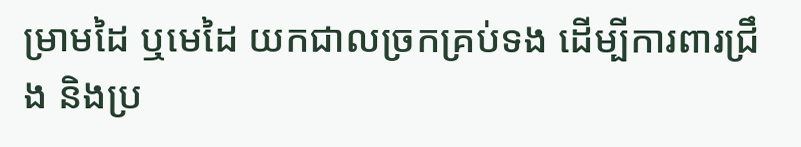ម្រាមដៃ ឬមេដៃ យកជាលច្រកគ្រប់ទង ដើម្បីការពារជ្រឹង និងប្រ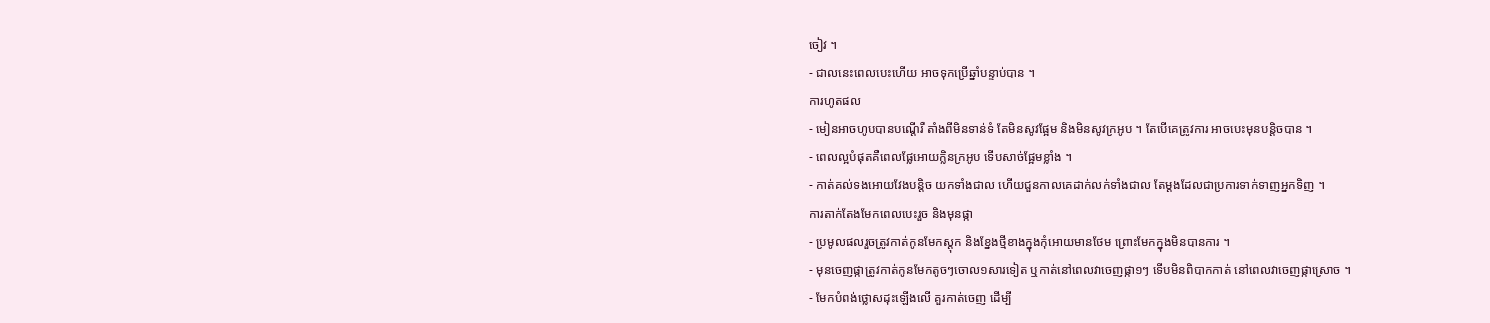ចៀវ ។
- ជាលនេះពេលបេះហើយ អាចទុកប្រើឆ្នាំបន្ទាប់បាន ។
ការហូតផល
- មៀនអាចហូបបានបណ្ដើរឺ តាំងពីមិនទាន់ទំ តែមិនសូវផ្អែម និងមិនសូវក្រអូប ។ តែបើគេត្រូវការ អាចបេះមុនបន្តិចបាន ។
- ពេលល្អបំផុតគឺពេលផ្លែអោយក្លិនក្រអូប ទើបសាច់ផ្អែមខ្លាំង ។
- កាត់គល់ទងអោយវែងបន្តិច យកទាំងជាល ហើយជួនកាលគេដាក់លក់ទាំងជាល តែម្ដងដែលជាប្រការទាក់ទាញអ្នកទិញ ។
ការតាក់តែងមែកពេលបេះរួច និងមុនផ្កា
- ប្រមូលផលរួចត្រូវកាត់កូនមែកស្តុក និងខ្នែងថ្មីខាងក្នុងកុំអោយមានថែម ព្រោះមែកក្នុងមិនបានការ ។
- មុនចេញផ្កាត្រូវកាត់កូនមែកតូចៗចោល១សារទៀត ឬកាត់នៅពេលវាចេញផ្កា១ៗ ទើបមិនពិបាកកាត់ នៅពេលវាចេញផ្កាស្រោច ។
- មែកបំពង់ថ្លោសដុះឡើងលើ គួរកាត់ចេញ ដើម្បី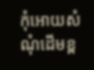កុំអោយសំណុំដើមខ្ព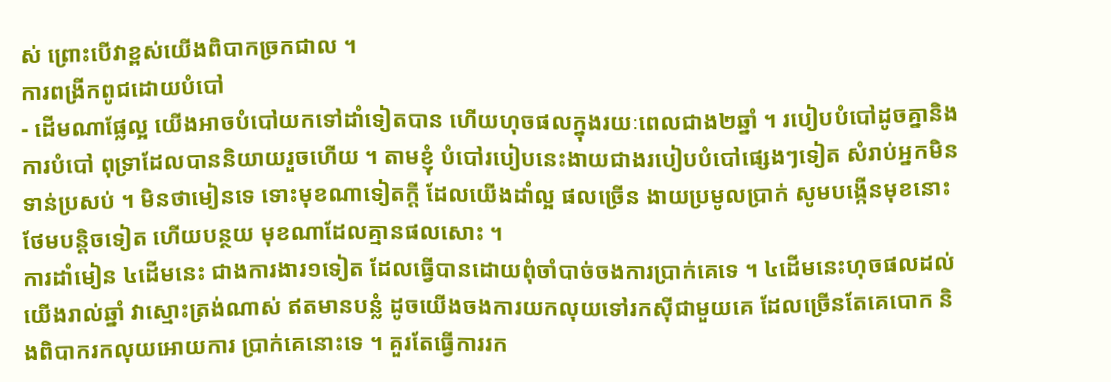ស់ ព្រោះបើវាខ្ពស់យើងពិបាកច្រកជាល ។
ការពង្រីកពូជដោយបំបៅ
- ដើមណាផ្លែល្អ យើងអាចបំបៅយកទៅដាំទៀតបាន ហើយហុចផលក្នុងរយៈពេលជាង២ឆ្នាំ ។ របៀបបំបៅដូចគ្នានិងការបំបៅ ពុទ្រាដែលបាននិយាយរួចហើយ ។ តាមខ្ញុំ បំបៅរបៀបនេះងាយជាងរបៀបបំបៅផ្សេងៗទៀត សំរាប់អ្នកមិនទាន់ប្រសប់ ។ មិនថាមៀនទេ ទោះមុខណាទៀតក្ដី ដែលយើងដាំល្អ ផលច្រើន ងាយប្រមូលប្រាក់ សូមបង្កើនមុខនោះថែមបន្តិចទៀត ហើយបន្ថយ មុខណាដែលគ្មានផលសោះ ។
ការដាំមៀន ៤ដើមនេះ ជាងការងារ១ទៀត ដែលធ្វើបានដោយពុំចាំបាច់ចងការប្រាក់គេទេ ។ ៤ដើមនេះហុចផលដល់យើងរាល់ឆ្នាំ វាស្មោះត្រង់ណាស់ ឥតមានបន្លំ ដូចយើងចងការយកលុយទៅរកស៊ីជាមួយគេ ដែលច្រើនតែគេបោក និងពិបាករកលុយអោយការ ប្រាក់គេនោះទេ ។ គួរតែធ្វើការរក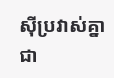ស៊ីប្រវាស់គ្នាជា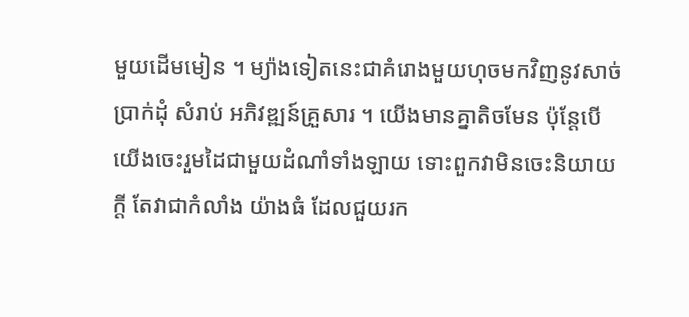មួយដើមមៀន ។ ម្យ៉ាងទៀតនេះជាគំរោងមួយហុចមកវិញនូវសាច់ប្រាក់ដុំ សំរាប់ អភិវឌ្ឍន៍គ្រួសារ ។ យើងមានគ្នាតិចមែន ប៉ុន្តែបើយើងចេះរួមដៃជាមួយដំណាំទាំងឡាយ ទោះពួកវាមិនចេះនិយាយក្ដី តែវាជាកំលាំង យ៉ាងធំ ដែលជួយរក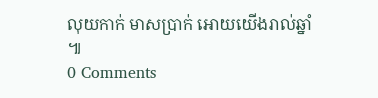លុយកាក់ មាសប្រាក់ អោយយើងរាល់ឆ្នាំ ៕
0 Comments